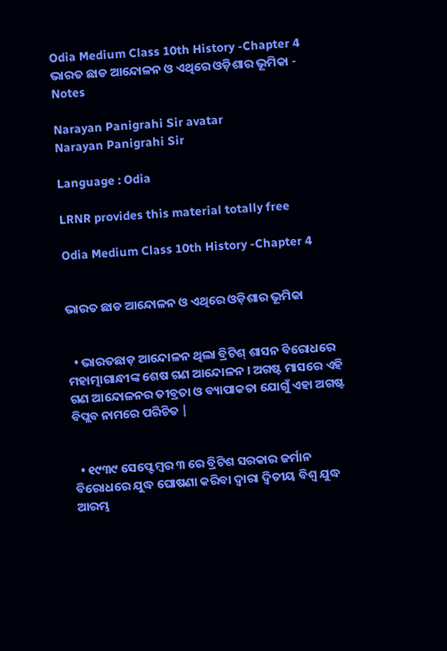Odia Medium Class 10th History -Chapter 4 ଭାରତ ଛାଡ ଆନ୍ଦୋଳନ ଓ ଏଥିରେ ଓଡ଼ିଶାର ଭୂମିକା - Notes

Narayan Panigrahi Sir avatar
Narayan Panigrahi Sir

Language : Odia

LRNR provides this material totally free

Odia Medium Class 10th History -Chapter 4


ଭାରତ ଛାଡ ଆନ୍ଦୋଳନ ଓ ଏଥିରେ ଓଡ଼ିଶାର ଭୂମିକା


  • ଭାରତଛାଡ଼ ଆନ୍ଦୋଳନ ଥିଲା ବ୍ରିଟିଶ୍ ଶାସନ ବିରୋଧରେ ମହାତ୍ମାଗାନ୍ଧୀଙ୍କ ଶେଷ ଗଣ ଆନ୍ଦୋଳନ । ଅଗଷ୍ଟ ମାସରେ ଏହି ଗଣ ଆନ୍ଦୋଳନର ତୀବ୍ରତା ଓ ବ୍ୟାପାକତା ଯୋଗୁଁ ଏହା ଅଗଷ୍ଟ ବିପ୍ଲବ ନାମରେ ପରିଚିତ |


  • ୧୯୩୯ ସେପ୍ଟେମ୍ବର ୩ ରେ ବ୍ରିଟିଶ ସରକାର ଜର୍ମାନ ବିରୋଧରେ ଯୁଦ୍ଧ ଘୋଷଣା କରିବା ଦ୍ୱାରା ଦ୍ଵିତୀୟ ବିଶ୍ଵ ଯୁଦ୍ଧ ଆରମ୍ଭ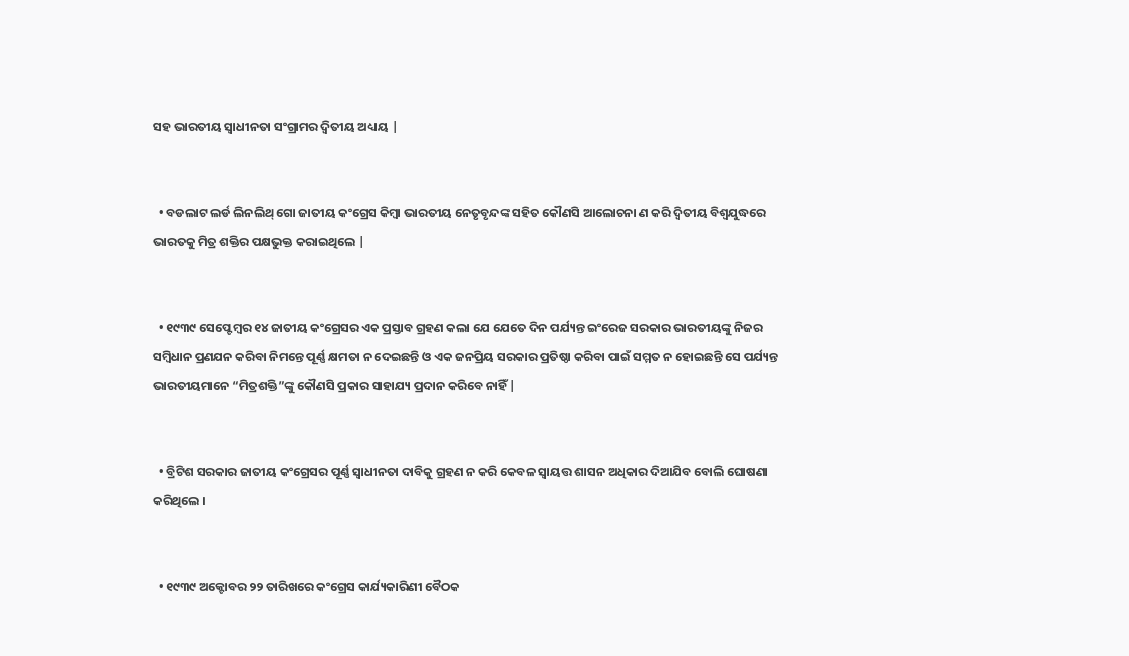ସହ ଭାରତୀୟ ସ୍ଵାଧୀନତା ସଂଗ୍ରାମର ଦ୍ଵିତୀୟ ଅଧ୍ୟାୟ |


  • ବଡଲାଟ ଲର୍ଡ ଲିନଲିଥ୍ ଗୋ ଜାତୀୟ କଂଗ୍ରେସ କିମ୍ବା ଭାରତୀୟ ନେତୃବୃନ୍ଦଙ୍କ ସହିତ କୌଣସି ଆଲୋଚନା ଣ କରି ଦ୍ଵିତୀୟ ବିଶ୍ଵଯୁଦ୍ଧରେ ଭାରତକୁ ମିତ୍ର ଶକ୍ତିର ପକ୍ଷଭୁକ୍ତ କରାଇଥିଲେ |


  • ୧୯୩୯ ସେପ୍ଟେମ୍ବର ୧୪ ଜାତୀୟ କଂଗ୍ରେସର ଏକ ପ୍ରସ୍ତାବ ଗ୍ରହଣ କଲା ଯେ ଯେତେ ଦିନ ପର୍ଯ୍ୟନ୍ତ ଇଂରେଜ ସରକାର ଭାରତୀୟଙ୍କୁ ନିଜର ସମ୍ବିଧାନ ପ୍ରଣଯନ କରିବା ନିମନ୍ତେ ପୂର୍ଣ୍ଣ କ୍ଷମତା ନ ଦେଇଛନ୍ତି ଓ ଏକ ଜନପ୍ରିୟ ସରକାର ପ୍ରତିଷ୍ଠା କରିବା ପାଇଁ ସମ୍ମତ ନ ହୋଇଛନ୍ତି ସେ ପର୍ଯ୍ୟନ୍ତ ଭାରତୀୟମାନେ “ମିତ୍ରଶକ୍ତି”ଙ୍କୁ କୌଣସି ପ୍ରକାର ସାହାଯ୍ୟ ପ୍ରଦାନ କରିବେ ନାହିଁ |


  • ବ୍ରିଟିଶ ସରକାର ଜାତୀୟ କଂଗ୍ରେସର ପୂର୍ଣ୍ଣ ସ୍ଵାଧୀନତା ଦାବିକୁ ଗ୍ରହଣ ନ କରି କେବଳ ସ୍ୱାୟତ୍ତ ଶାସନ ଅଧିକାର ଦିଆଯିବ ବୋଲି ଘୋଷଣା କରିଥିଲେ ।


  • ୧୯୩୯ ଅକ୍ଟୋବର ୨୨ ତାରିଖରେ କଂଗ୍ରେସ କାର୍ଯ୍ୟକାରିଣୀ ବୈଠକ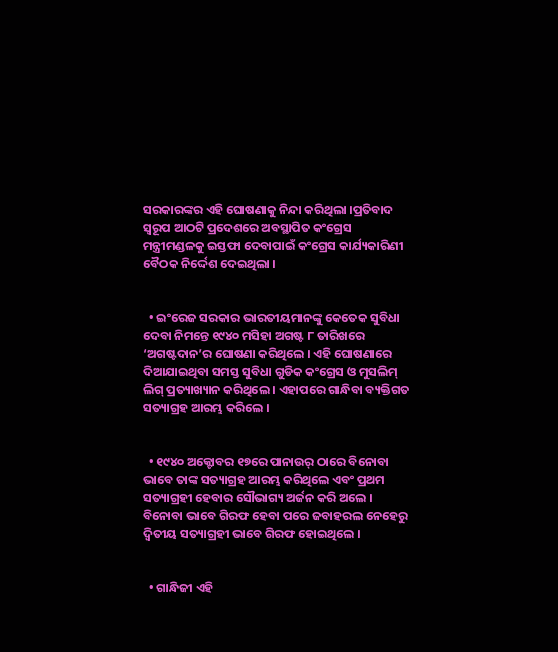ସରକାରଙ୍କର ଏହି ଘୋଷଣାକୁ ନିନ୍ଦା କରିଥିଲା ।ପ୍ରତିବାଦ ସ୍ୱରୂପ ଆଠଟି ପ୍ରଦେଶରେ ଅବସ୍ଥାପିତ କଂଗ୍ରେସ ମନ୍ତ୍ରୀମଣ୍ଡଳକୁ ଇସ୍ତଫା ଦେବାପାଇଁ କଂଗ୍ରେସ କାର୍ଯ୍ୟକାରିଣୀ ବୈଠକ ନିର୍ଦ୍ଦେଶ ଦେଇଥିଲା ।


  • ଇଂରେଜ ସରକାର ଭାରତୀୟମାନଙ୍କୁ କେତେକ ସୁବିଧା ଦେବା ନିମନ୍ତେ ୧୯୪୦ ମସିହା ଅଗଷ୍ଟ ୮ ତାରିଖରେ ‘ଅଗଷ୍ଟଦାନ’ର ଘୋଷଣା କରିଥିଲେ । ଏହି ଘୋଷଣାରେ ଦିଆଯାଇଥିବା ସମସ୍ତ ସୁବିଧା ଗୁଡିକ କଂଗ୍ରେସ ଓ ମୁସଲିମ୍ ଲିଗ୍ ପ୍ରତ୍ୟାଖ୍ୟାନ କରିଥିଲେ । ଏହାପରେ ଗାନ୍ଧିବା ବ୍ୟକ୍ତିଗତ ସତ୍ୟାଗ୍ରହ ଆରମ୍ଭ କରିଲେ ।


  • ୧୯୪୦ ଅକ୍ଟୋବର ୧୭ରେ ପାନାଉର୍ ଠାରେ ବିନୋବା ଭାବେ ତାଙ୍କ ସତ୍ୟାଗ୍ରହ ଆରମ୍ଭ କରିଥିଲେ ଏବଂ ପ୍ରଥମ ସତ୍ୟାଗ୍ରହୀ ହେବାର ସୌଭାଗ୍ୟ ଅର୍ଜନ କରି ଅଲେ । ବିନୋବା ଭାବେ ଗିରଫ ହେବା ପରେ ଜବାହରଲ ନେହେରୁ ଦ୍ଵିତୀୟ ସତ୍ୟାଗ୍ରହୀ ଭାବେ ଗିରଫ ହୋଇଥିଲେ ।


  • ଗାନ୍ଧିଜୀ ଏହି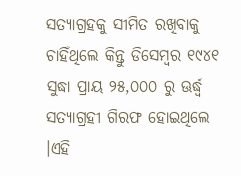ସତ୍ୟାଗ୍ରହକୁ ସୀମିତ ରଖିବାକୁ ଚାହିଁଥିଲେ କିନ୍ତୁ ଡିସେମ୍ବର ୧୯୪୧ ସୁଦ୍ଧା ପ୍ରାୟ ୨୫,୦୦୦ ରୁ ଊର୍ଦ୍ଧ୍ଵ ସତ୍ୟାଗ୍ରହୀ ଗିରଫ ହୋଇଥିଲେ ।ଏହି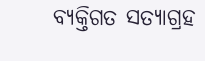ବ୍ୟକ୍ତିଗତ ସତ୍ୟାଗ୍ରହ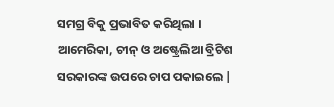ସମଗ୍ର ବିକୁ ପ୍ରଭାବିତ କରିଥିଲା । ଆମେରିକା, ଚୀନ୍ ଓ ଅଷ୍ଟ୍ରେଲିଆ ବ୍ରିଟିଶ ସରକାରଙ୍କ ଉପରେ ଚାପ ପକାଇଲେ |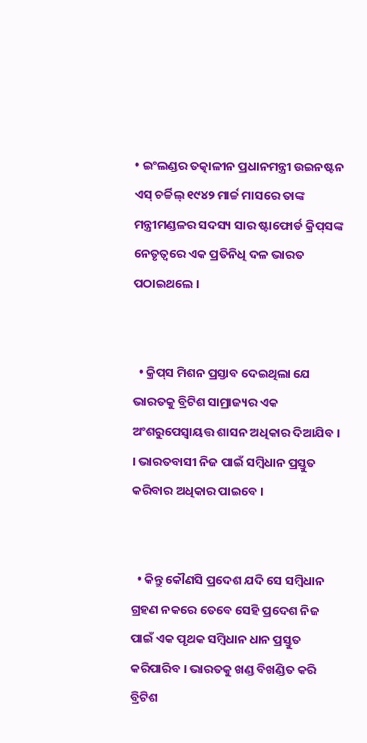• ଇଂଲଣ୍ଡର ତତ୍କାଳୀନ ପ୍ରଧାନମନ୍ତ୍ରୀ ଉଇନଷ୍ଟନ ଏସ୍ ଚର୍ଚ୍ଚିଲ୍ ୧୯୪୨ ମାର୍ଚ୍ଚ ମାସରେ ତାଙ୍କ ମନ୍ତ୍ରୀମଣ୍ଡଳର ସଦସ୍ୟ ସାର ଷ୍ଟାଫୋର୍ଡ କ୍ରିପ୍‌ସଙ୍କ ନେତୃତ୍ୱରେ ଏକ ପ୍ରତିନିଧି ଦଳ ଭାରତ ପଠାଇଥଲେ ।


  • କ୍ରିପ୍‌ସ ମିଶନ ପ୍ରସ୍ତାବ ଦେଇଥିଲା ଯେ ଭାରତକୁ ବ୍ରିଟିଶ ସାମ୍ରାଜ୍ୟର ଏକ ଅଂଶରୁପେସ୍ଵାୟତ୍ତ ଶାସନ ଅଧିକାର ଦିଆଯିବ । । ଭାରତବାସୀ ନିଜ ପାଇଁ ସମ୍ବିଧାନ ପ୍ରସ୍ତୁତ କରିବାର ଅଧିକାର ପାଇବେ ।


  • କିନ୍ତୁ କୌଣସି ପ୍ରଦେଶ ଯଦି ସେ ସମ୍ବିଧାନ ଗ୍ରହଣ ନକରେ ତେବେ ସେହି ପ୍ରଦେଶ ନିଜ ପାଇଁ ଏକ ପୃଥକ ସମ୍ବିଧାନ ଧାନ ପ୍ରସ୍ତୁତ କରିପାରିବ । ଭାରତକୁ ଖଣ୍ଡ ବିଖଣ୍ଡିତ କରି ବ୍ରିଟିଶ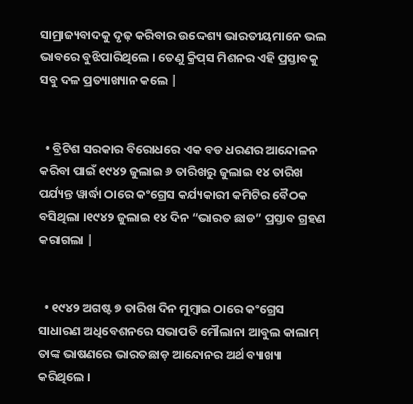ସାମ୍ରାଜ୍ୟବାଦକୁ ଦୃଢ଼ କରିବାର ଉଦ୍ଦେଶ୍ୟ ଭାରତୀୟମାନେ ଭଲ ଭାବରେ ବୁଝିପାରିଥିଲେ । ତେଣୁ କ୍ରିପ୍‌ସ ମିଶନର ଏହି ପ୍ରସ୍ତାବକୁ ସବୁ ଦଳ ପ୍ରତ୍ୟାଖ୍ୟାନ କଲେ |


  • ବ୍ରିଟିଶ ସରକାର ବିରୋଧରେ ଏକ ବଡ ଧରଣର ଆନ୍ଦୋଳନ କରିବା ପାଇଁ ୧୯୪୨ ଜୁଲାଇ ୬ ତାରିଖରୁ ଜୁଲାଇ ୧୪ ତାରିଖ ପର୍ଯ୍ୟନ୍ତ ୱାର୍ଦ୍ଧା ଠାରେ କଂଗ୍ରେସ କର୍ଯ୍ୟକାରୀ କମିଟିର ବୈଠକ ବସିଥିଲା ।୧୯୪୨ ଜୁଲାଇ ୧୪ ଦିନ “ଭାରତ ଛାଡ” ପ୍ରସ୍ତାବ ଗ୍ରହଣ କରାଗଲା |


  • ୧୯୪୨ ଅଗଷ୍ଟ ୭ ତାରିଖ ଦିନ ମୁମ୍ବାଇ ଠାରେ କଂଗ୍ରେସ ସାଧାରଣ ଅଧିବେଶନରେ ସଭାପତି ମୌଲାନା ଆବୁଲ କାଲାମ୍ ତାଙ୍କ ଭାଷଣରେ ଭାରତଛାଡ଼ ଆନ୍ଦୋନର ଅର୍ଥ ବ୍ୟାଖ୍ୟା କରିଥିଲେ ।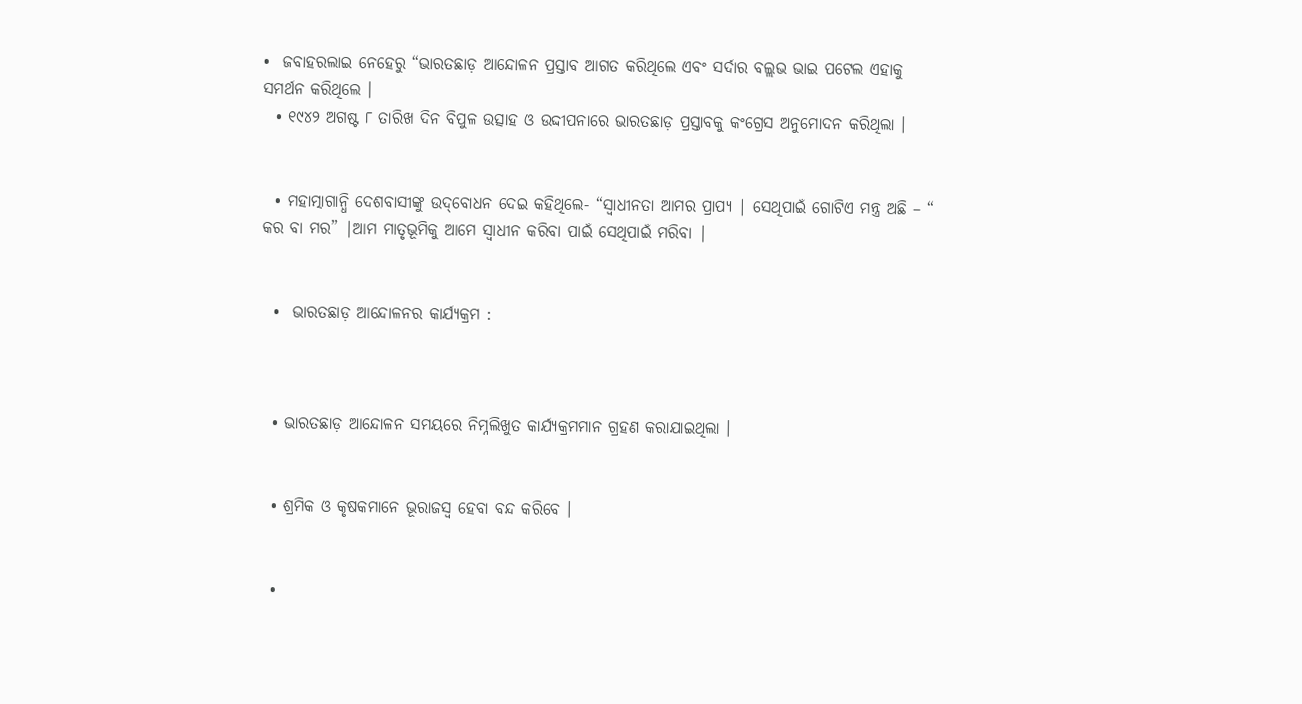•  ଜବାହରଲାଇ ନେହେରୁ “ଭାରତଛାଡ଼ ଆନ୍ଦୋଳନ ପ୍ରସ୍ତାବ ଆଗତ କରିଥିଲେ ଏବଂ ସର୍ଦାର ବଲ୍ଲଭ ଭାଇ ପଟେଲ ଏହାକୁ ସମର୍ଥନ କରିଥିଲେ ।
  • ୧୯୪୨ ଅଗଷ୍ଟ ୮ ତାରିଖ ଦିନ ବିପୁଳ ଉତ୍ସାହ ଓ ଉଦ୍ଦୀପନାରେ ଭାରତଛାଡ଼ ପ୍ରସ୍ତାବକୁ କଂଗ୍ରେସ ଅନୁମୋଦନ କରିଥିଲା ।


  • ମହାତ୍ମାଗାନ୍ଧି ଦେଶବାସୀଙ୍କୁ ଉଦ୍‌ବୋଧନ ଦେଇ କହିଥିଲେ- “ସ୍ଵାଧୀନତା ଆମର ପ୍ରାପ୍ୟ | ସେଥିପାଇଁ ଗୋଟିଏ ମନ୍ତ୍ର ଅଛି – “ କର ବା ମର” |ଆମ ମାତୃଭୂମିକୁ ଆମେ ସ୍ଵାଧୀନ କରିବା ପାଇଁ ସେଥିପାଇଁ ମରିବା |


  •  ଭାରତଛାଡ଼ ଆନ୍ଦୋଳନର କାର୍ଯ୍ୟକ୍ରମ :



  • ଭାରତଛାଡ଼ ଆନ୍ଦୋଳନ ସମୟରେ ନିମ୍ନଲିଖୁତ କାର୍ଯ୍ୟକ୍ରମମାନ ଗ୍ରହଣ କରାଯାଇଥିଲା ।


  • ଶ୍ରମିକ ଓ କୃଷକମାନେ ଭୂରାଜସ୍ଵ ହେବା ବନ୍ଦ କରିବେ ।


  •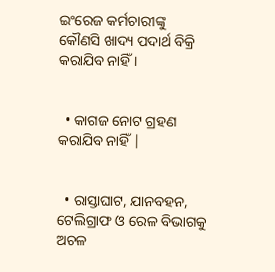ଇଂରେଜ କର୍ମଚାରୀଙ୍କୁ କୌଣସି ଖାଦ୍ୟ ପଦାର୍ଥ ବିକ୍ରି କରାଯିବ ନାହିଁ ।


  • କାଗଜ ନୋଟ ଗ୍ରହଣ କରାଯିବ ନାହିଁ |


  • ରାସ୍ତାଘାଟ, ଯାନବହନ, ଟେଲିଗ୍ରାଫ ଓ ରେଳ ବିଭାଗକୁ ଅଚଳ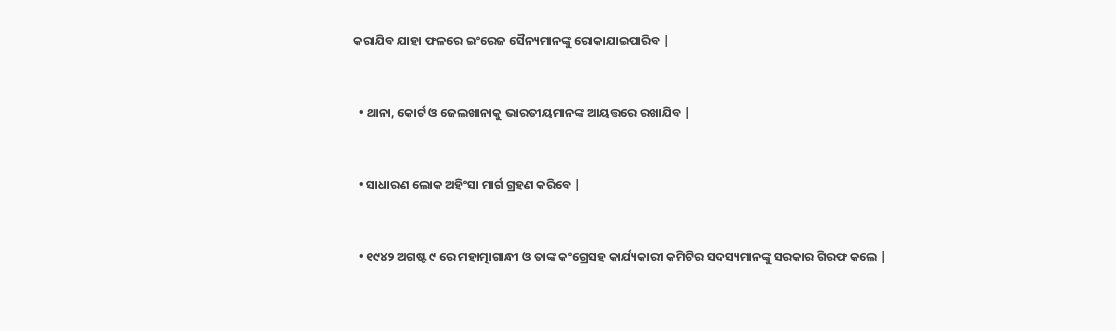କରାଯିବ ଯାହା ଫଳରେ ଇଂରେଜ ସୈନ୍ୟମାନଙ୍କୁ ରୋକାଯାଇପାରିବ |


  • ଥାନା, କୋର୍ଟ ଓ ଜେଲଖାନାକୁ ଭାରତୀୟମାନଙ୍କ ଆୟତ୍ତରେ ରଖାଯିବ |


  • ସାଧାରଣ ଲୋକ ଅହିଂସା ମାର୍ଗ ଗ୍ରହଣ କରିବେ |


  • ୧୯୪୨ ଅଗଷ୍ଟ ୯ ରେ ମହାତ୍ମାଗାନ୍ଧୀ ଓ ତାଙ୍କ କଂଗ୍ରେସହ କାର୍ଯ୍ୟକାରୀ କମିଟିର ସଦସ୍ୟମାନଙ୍କୁ ସରକାର ଗିରଫ କଲେ |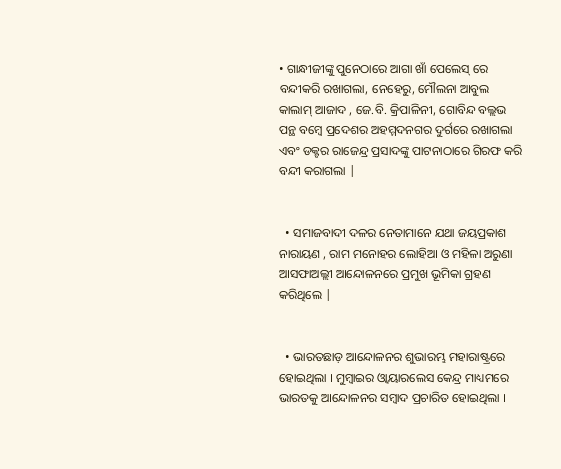• ଗାନ୍ଧୀଜୀଙ୍କୁ ପୁନେଠାରେ ଆଗା ଖାଁ ପେଲେସ୍ ରେ ବନ୍ଦୀକରି ରଖାଗଲା, ନେହେରୁ, ମୌଲନା ଆବୁଲ କାଲାମ୍ ଆଜାଦ , ଜେ.ବି. କ୍ରିପାଳିନୀ, ଗୋବିନ୍ଦ ବଲ୍ଲଭ ପନ୍ଥ ବମ୍ବେ ପ୍ରଦେଶର ଅହମ୍ମଦନଗର ଦୁର୍ଗରେ ରଖାଗଲା ଏବଂ ଡକ୍ଟର ରାଜେନ୍ଦ୍ର ପ୍ରସାଦଙ୍କୁ ପାଟନାଠାରେ ଗିରଫ କରି ବନ୍ଦୀ କରାଗଲା |


  • ସମାଜବାଦୀ ଦଳର ନେତାମାନେ ଯଥା ଜୟପ୍ରକାଶ ନାରାୟଣ , ରାମ ମନୋହର ଲୋହିଆ ଓ ମହିଳା ଅରୁଣା ଆସଫାଅଲ୍ଲୀ ଆନ୍ଦୋଳନରେ ପ୍ରମୁଖ ଭୂମିକା ଗ୍ରହଣ କରିଥିଲେ |


  • ଭାରତଛାଡ଼ ଆନ୍ଦୋଳନର ଶୁଭାରମ୍ଭ ମହାରାଷ୍ଟ୍ରରେ ହୋଇଥିଲା । ମୁମ୍ବାଇର ଓ୍ୱାୟାରଲେସ କେନ୍ଦ୍ର ମାଧ୍ୟମରେ ଭାରତକୁ ଆନ୍ଦୋଳନର ସମ୍ବାଦ ପ୍ରଚାରିତ ହୋଇଥିଲା ।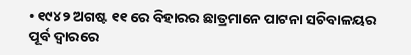• ୧୯୪୨ ଅଗଷ୍ଟ ୧୧ ରେ ବିହାରର ଛାତ୍ରମାନେ ପାଟନା ସଚିବାଳୟର ପୂର୍ବ ଦ୍ଵାରରେ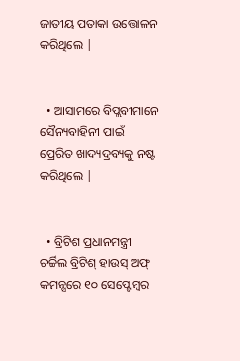ଜାତୀୟ ପତାକା ଉତ୍ତୋଳନ କରିଥିଲେ |


  • ଆସାମରେ ବିପ୍ଲବୀମାନେ ସୈନ୍ୟବାହିନୀ ପାଇଁ ପ୍ରେରିତ ଖାଦ୍ୟଦ୍ରବ୍ୟକୁ ନଷ୍ଟ କରିଥିଲେ |


  • ବ୍ରିଟିଶ ପ୍ରଧାନମନ୍ତ୍ରୀ ଚର୍ଚ୍ଚିଲ ବ୍ରିଟିଶ୍ ହାଉସ୍ ଅଫ୍ କମନ୍ସରେ ୧୦ ସେପ୍ଟେମ୍ବର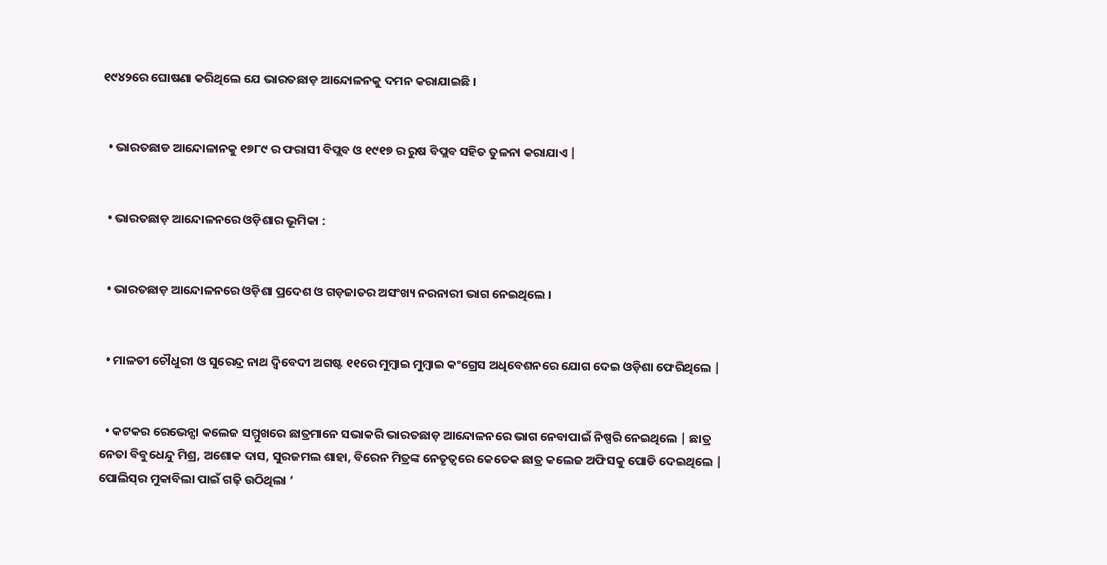୧୯୪୨ରେ ଘୋଷଣା କରିଥିଲେ ଯେ ଭାରତଛାଡ଼ ଆନ୍ଦୋଳନକୁ ଦମନ କରାଯାଇଛି ।


  • ଭାରତଛାଡ ଆନ୍ଦୋଳାନକୁ ୧୭୮୯ ର ଫରାସୀ ବିପ୍ଲବ ଓ ୧୯୧୭ ର ରୁଷ ବିପ୍ଲବ ସହିତ ତୁଳନା କରାଯାଏ |


  • ଭାରତଛାଡ଼ ଆନ୍ଦୋଳନରେ ଓଡ଼ିଶାର ଭୂମିକା :


  • ଭାରତଛାଡ଼ ଆନ୍ଦୋଳନରେ ଓଡ଼ିଶା ପ୍ରଦେଶ ଓ ଗଡ଼ଜାତର ଅସଂଖ୍ୟ ନରନାରୀ ଭାଗ ନେଇଥିଲେ ।


  • ମାଳତୀ ଚୌଧୁରୀ ଓ ସୁରେନ୍ଦ୍ର ନାଥ ଦ୍ଵିବେଦୀ ଅଗଷ୍ଟ ୧୧ରେ ମୁମ୍ବାଇ ମୁମ୍ବାଇ କଂଗ୍ରେସ ଅଧିବେଶନରେ ଯୋଗ ଦେଇ ଓଡ଼ିଶା ଫେରିଥିଲେ |


  • କଟକର ରେଭେନ୍ସା କଲେଜ ସମ୍ମୁଖରେ ଛାତ୍ରମାନେ ସଭାକରି ଭାରତଛାଡ଼ ଆନ୍ଦୋଳନରେ ଭାଗ ନେବାପାଇଁ ନିଷ୍ପରି ନେଇଥିଲେ | ଛାତ୍ର ନେତା ବିବୁଧେନ୍ଦୁ ମିଶ୍ର, ଅଶୋକ ଦାସ, ସୁରଜମଲ ଶାହା, ବିରେନ ମିତ୍ରଙ୍କ ନେତୃତ୍ବରେ କେତେକ ଛାତ୍ର କଲେଜ ଅଫିସକୁ ପୋଡି ଦେଇଥିଲେ | ପୋଲିସ୍‌ର ମୁକାବିଲା ପାଇଁ ଗଢ଼ି ଉଠିଥିଲା ‘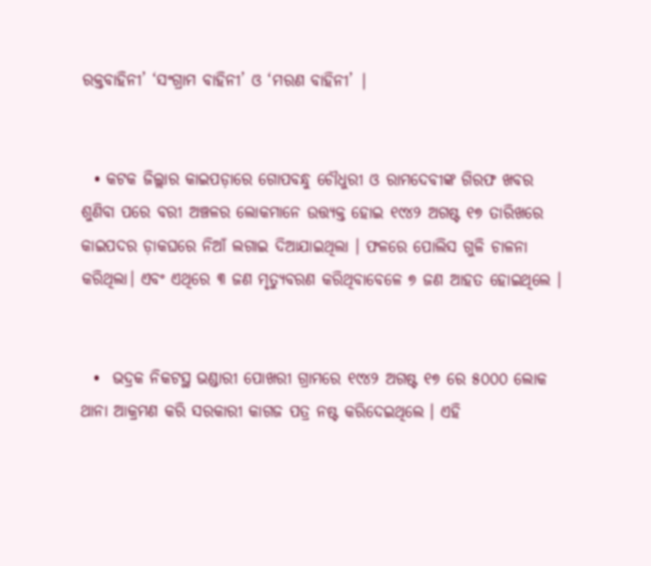ରକ୍ତବାହିନୀ’ ‘ସଂଗ୍ରାମ ବାହିନୀ’ ଓ ‘ମରଣ ବାହିନୀ’ |


  • କଟକ ଜିଲ୍ଲାର କାଇପଡ଼ାରେ ଗୋପବନ୍ଧୁ ଚୌଧୁରୀ ଓ ରାମଦେବୀଙ୍କ ଗିରଫ ଖବର ଶୁଣିବା ପରେ ବରୀ ଅଞ୍ଚଳର ଲୋକମାନେ ଉତ୍ତ୍ୟକ୍ତ ହୋଇ ୧୯୪୨ ଅଗଷ୍ଟ ୧୭ ତାରିଖରେ କାଇପଦର ଡ଼ାକଘରେ ନିଆଁ ଲଗାଇ ଦିଆଯାଇଥିଲା । ଫଳରେ ପୋଲିସ ଗୁଳି ଚାଳନା କରିଥିଲା। ଏବଂ ଏଥିରେ ୩ ଜଣ ମୃତ୍ୟୁବରଣ କରିଥିବାବେଳେ ୭ ଜଣ ଆହତ ହୋଇଥିଲେ ।


  •  ଭଦ୍ରକ ନିକଟସ୍ଥ ଭଣ୍ଡାରୀ ପୋଖରୀ ଗ୍ରାମରେ ୧୯୪୨ ଅଗଷ୍ଟ ୧୭ ରେ ୫୦୦୦ ଲୋକ ଥାନା ଆକ୍ରମଣ କରି ସରକାରୀ କାଗଜ ପତ୍ର ନଷ୍ଟ କରିଦେଇଥିଲେ । ଏହି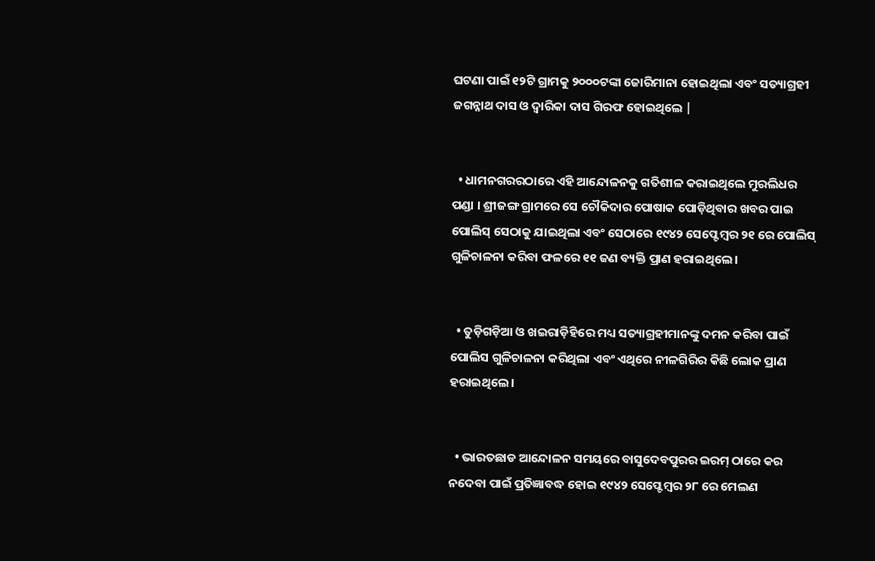ଘଟଣା ପାଇଁ ୧୨ଟି ଗ୍ରାମକୁ ୨୦୦୦ଟଙ୍କା ଜୋରିମାନା ହୋଇଥିଲା ଏବଂ ସତ୍ୟାଗ୍ରହୀ ଜଗନ୍ନାଥ ଦାସ ଓ ଦ୍ଵାରିକା ଦାସ ଗିରଫ ହୋଇଥିଲେ |


  • ଧାମନଗରରଠାରେ ଏହି ଆନ୍ଦୋଳନକୁ ଗତିଶୀଳ କରାଇଥିଲେ ମୁରଲିଧର ପଣ୍ଡା । ଶ୍ରୀଜଙ୍ଗ ଗ୍ରାମରେ ସେ ଚୌକିଦାର ପୋଷାକ ପୋଡ଼ିଥିବାର ଖବର ପାଇ ପୋଲିସ୍ ସେଠାକୁ ଯାଇଥିଲା ଏବଂ ସେଠାରେ ୧୯୪୨ ସେପ୍ଟେମ୍ବର ୨୧ ରେ ପୋଲିସ୍ ଗୁଳିଚାଳନା କରିବା ଫଳରେ ୧୧ ଜଣ ବ୍ୟକ୍ତି ପ୍ରାଣ ହରାଇଥିଲେ ।


  • ତୁଡ଼ିଗଡ଼ିଆ ଓ ଖଇରାଡ଼ିହିରେ ମଧ୍ୟ ସତ୍ୟାଗ୍ରହୀମାନଙ୍କୁ ଦମନ କରିବା ପାଇଁ ପୋଲିସ ଗୁଳିଚାଳନା କରିଥିଲା ଏବଂ ଏଥିରେ ନୀଳଗିରିର କିଛି ଲୋକ ପ୍ରାଣ ହରାଇଥିଲେ ।


  • ଭାରତଛାଡ ଆନ୍ଦୋଳନ ସମୟରେ ବାସୁଦେବପୁରର ଇରମ୍ ଠାରେ କର ନଦେବା ପାଇଁ ପ୍ରତିଜ୍ଞାବଦ୍ଧ ହୋଇ ୧୯୪୨ ସେପ୍ଟେମ୍ବର ୨୮ ରେ ମେଲଣ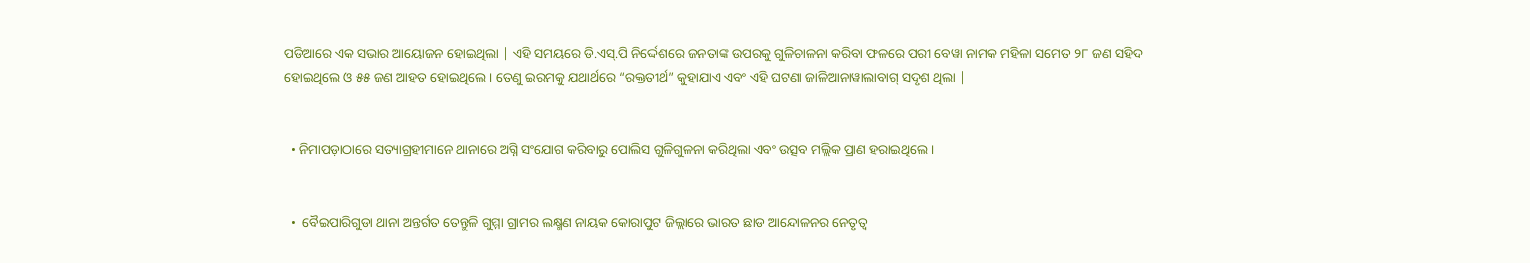ପଡିଆରେ ଏକ ସଭାର ଆୟୋଜନ ହୋଇଥିଲା | ଏହି ସମୟରେ ଡି.ଏସ୍.ପି ନିର୍ଦ୍ଦେଶରେ ଜନତାଙ୍କ ଉପରକୁ ଗୁଳିଚାଳନା କରିବା ଫଳରେ ପରୀ ବେୱା ନାମକ ମହିଳା ସମେତ ୨୮ ଜଣ ସହିଦ ହୋଇଥିଲେ ଓ ୫୫ ଜଣ ଆହତ ହୋଇଥିଲେ । ତେଣୁ ଇରମକୁ ଯଥାର୍ଥରେ “ରକ୍ତତୀର୍ଥ” କୁହାଯାଏ ଏବଂ ଏହି ଘଟଣା ଜାଳିଆନାୱାଲାବାଗ୍ ସଦୃଶ ଥିଲା |


  • ନିମାପଡ଼ାଠାରେ ସତ୍ୟାଗ୍ରହୀମାନେ ଥାନାରେ ଅଗ୍ନି ସଂଯୋଗ କରିବାରୁ ପୋଲିସ ଗୁଳିଗୁଳନା କରିଥିଲା ଏବଂ ଉତ୍ସବ ମଲ୍ଲିକ ପ୍ରାଣ ହରାଇଥିଲେ ।


  •  ବୈଇପାରିଗୁଡା ଥାନା ଅନ୍ତର୍ଗତ ତେନ୍ତୁଳି ଗୁମ୍ମା ଗ୍ରାମର ଲକ୍ଷ୍ମଣ ନାୟକ କୋରାପୁଟ ଜିଲ୍ଲାରେ ଭାରତ ଛାଡ ଆନ୍ଦୋଳନର ନେତୃତ୍ଵ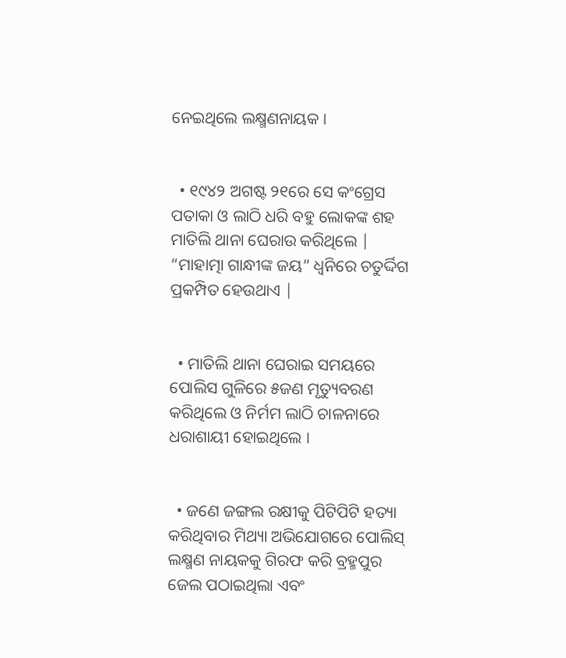ନେଇଥିଲେ ଲକ୍ଷ୍ମଣନାୟକ ।


  • ୧୯୪୨ ଅଗଷ୍ଟ ୨୧ରେ ସେ କଂଗ୍ରେସ ପତାକା ଓ ଲାଠି ଧରି ବହୁ ଲୋକଙ୍କ ଶହ ମାତିଲି ଥାନା ଘେରାଉ କରିଥିଲେ | “ମାହାତ୍ମା ଗାନ୍ଧୀଙ୍କ ଜୟ” ଧ୍ଵନିରେ ଚତୁର୍ଦ୍ଦିଗ ପ୍ରକମ୍ପିତ ହେଉଥାଏ |


  • ମାତିଲି ଥାନା ଘେରାଇ ସମୟରେ ପୋଲିସ ଗୁଳିରେ ୫ଜଣ ମୃତ୍ୟୁବରଣ କରିଥିଲେ ଓ ନିର୍ମମ ଲାଠି ଚାଳନାରେ ଧରାଶାୟୀ ହୋଇଥିଲେ ।


  • ଜଣେ ଜଙ୍ଗଲ ରକ୍ଷୀକୁ ପିଟିପିଟି ହତ୍ୟା କରିଥିବାର ମିଥ୍ୟା ଅଭିଯୋଗରେ ପୋଲିସ୍‌ ଲକ୍ଷ୍ମଣ ନାୟକକୁ ଗିରଫ କରି ବ୍ରହ୍ମପୁର ଜେଲ ପଠାଇଥିଲା ଏବଂ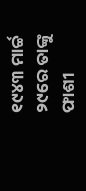୧୯୪୩ ମାର୍ଚ୍ଚ ୨୯ରେ ତାଙ୍କୁ ଫାଶୀ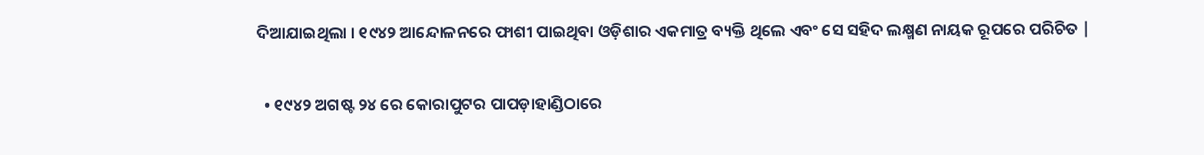ଦିଆଯାଇଥିଲା । ୧୯୪୨ ଆନ୍ଦୋଳନରେ ଫାଶୀ ପାଇଥିବା ଓଡ଼ିଶାର ଏକମାତ୍ର ବ୍ୟକ୍ତି ଥିଲେ ଏବଂ ସେ ସହିଦ ଲକ୍ଷ୍ମଣ ନାୟକ ରୂପରେ ପରିଚିତ |


  • ୧୯୪୨ ଅଗଷ୍ଟ ୨୪ ରେ କୋରାପୁଟର ପାପଡ଼ାହାଣ୍ଡିଠାରେ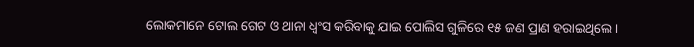ଲୋକମାନେ ଟୋଲ ଗେଟ ଓ ଥାନା ଧ୍ଵଂସ କରିବାକୁ ଯାଇ ପୋଲିସ ଗୁଳିରେ ୧୫ ଜଣ ପ୍ରାଣ ହରାଇଥିଲେ ।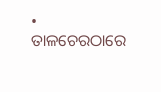• ତାଳଚେରଠାରେ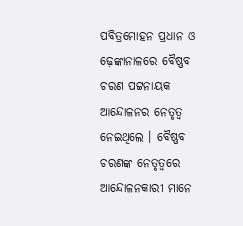ପବିତ୍ରମୋହନ ପ୍ରଧାନ ଓ ଢ଼େଙ୍କାନାଳରେ ବୈଷ୍ଣବ ଚରଣ ପଟ୍ଟନାୟକ ଆନ୍ଦୋଳନର ନେତୃତ୍ୱ ନେଇଥିଲେ । ବୈଷ୍ଣବ ଚରଣଙ୍କ ନେତୃତ୍ୱରେ ଆନ୍ଦୋଳନକାରୀ ମାନେ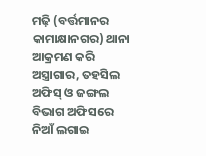ମଢ଼ି (ବର୍ତ୍ତମାନର କାମାକ୍ଷାନଗର) ଥାନା ଆକ୍ରମଣ କରି ଅସ୍ତ୍ରାଗାର, ତହସିଲ ଅଫିସ୍ ଓ ଜଙ୍ଗଲ ବିଭାଗ ଅଫିସରେ ନିଆଁ ଲଗାଇ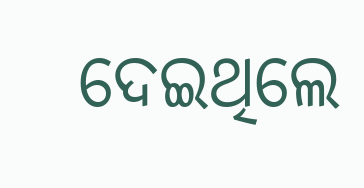ଦେଇଥିଲେ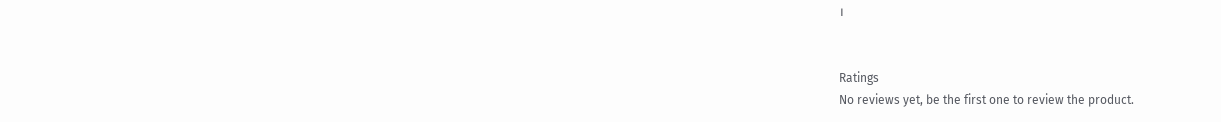।


Ratings
No reviews yet, be the first one to review the product.